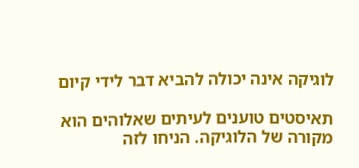לוגיקה אינה יכולה להביא דבר לידי קיום

תאיסטים טוענים לעיתים שאלוהים הוא מקורה של הלוגיקה. הניחו לזה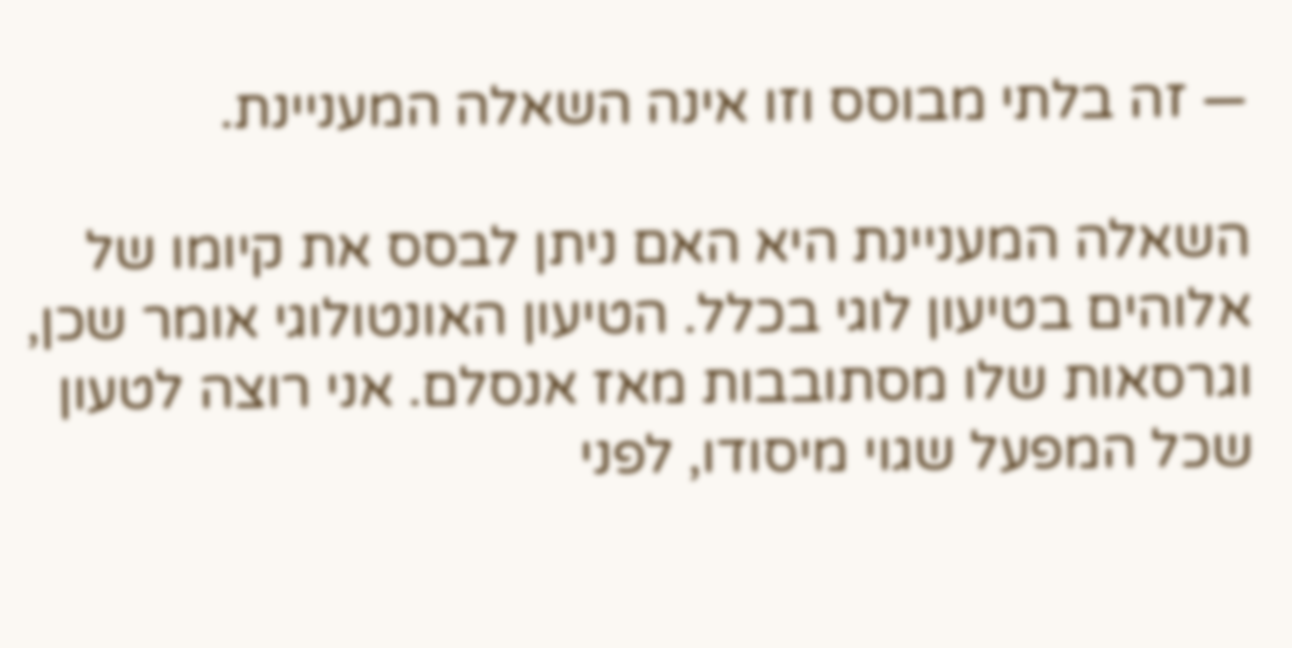— זה בלתי מבוסס וזו אינה השאלה המעניינת.

השאלה המעניינת היא האם ניתן לבסס את קיומו של אלוהים בטיעון לוגי בכלל. הטיעון האונטולוגי אומר שכן, וגרסאות שלו מסתובבות מאז אנסלם. אני רוצה לטעון שכל המפעל שגוי מיסודו, לפני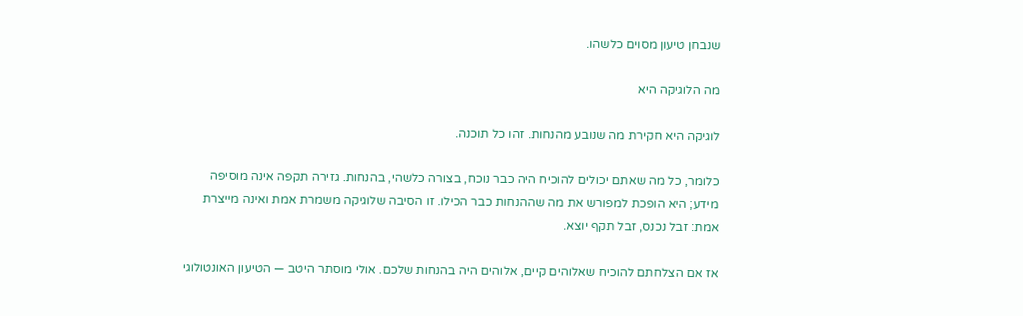שנבחן טיעון מסוים כלשהו.

מה הלוגיקה היא

לוגיקה היא חקירת מה שנובע מהנחות. זהו כל תוכנה.

כלומר, כל מה שאתם יכולים להוכיח היה כבר נוכח, בצורה כלשהי, בהנחות. גזירה תקפה אינה מוסיפה מידע; היא הופכת למפורש את מה שההנחות כבר הכילו. זו הסיבה שלוגיקה משמרת אמת ואינה מייצרת אמת: זבל נכנס, זבל תקף יוצא.

אז אם הצלחתם להוכיח שאלוהים קיים, אלוהים היה בהנחות שלכם. אולי מוסתר היטב — הטיעון האונטולוגי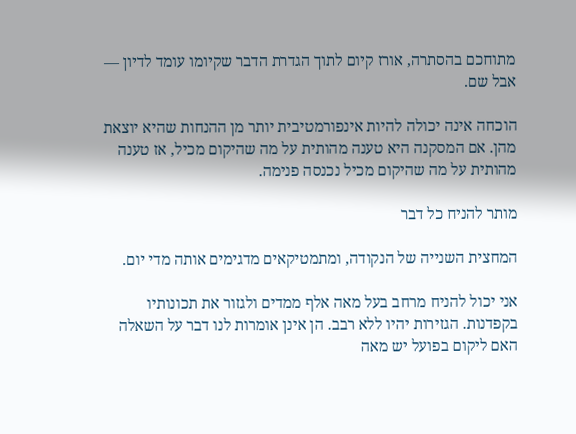מתוחכם בהסתרה, אורז קיום לתוך הגדרת הדבר שקיומו עומד לדיון — אבל שם.

הוכחה אינה יכולה להיות אינפורמטיבית יותר מן ההנחות שהיא יוצאת מהן. אם המסקנה היא טענה מהותית על מה שהיקום מכיל, אז טענה מהותית על מה שהיקום מכיל נכנסה פנימה.

מותר להניח כל דבר

המחצית השנייה של הנקודה, ומתמטיקאים מדגימים אותה מדי יום.

אני יכול להניח מרחב בעל מאה אלף ממדים ולגזור את תכונותיו בקפדנות. הגזירות יהיו ללא רבב. הן אינן אומרות לנו דבר על השאלה האם ליקום בפועל יש מאה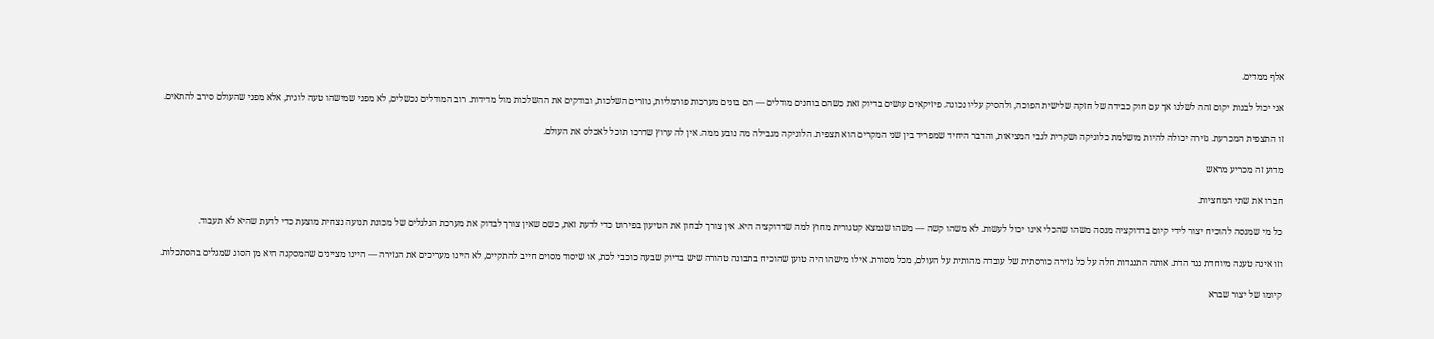אלף ממדים.

אני יכול לבנות יקום זהה לשלנו אך עם חוק כבידה של חזקה שלישית הפוכה, ולהסיק עליו נכונה. פיזיקאים עושים בדיוק זאת כשהם בוחנים מודלים — הם בונים מערכות פורמליות, גוזרים השלכות, ובודקים את ההשלכות מול מדידות. רוב המודלים נכשלים, לא מפני שמישהו טעה לוגית, אלא מפני שהעולם סירב להתאים.

זו התצפית המכרעת. גזירה יכולה להיות מושלמת כלוגיקה ושקרית לגבי המציאות, והדבר היחיד שמפריד בין שני המקרים הוא תצפית. הלוגיקה מגבילה מה נובע ממה. אין לה ערוץ שדרכו תוכל לאכלס את העולם.

מדוע זה מכריע מראש

חברו את שתי המחציות.

כל מי שמנסה להוכיח יצור לידי קיום בדדוקציה מנסה משהו שהכלי אינו יכול לעשות. לא משהו קשה — משהו שנמצא קטגורית מחוץ למה שדדוקציה היא. אין צורך לבחון את הטיעון בפירוט כדי לדעת זאת, כשם שאין צורך לבדוק את מערכת הגלגלים של מכונת תנועה נצחית מוצעת כדי לדעת שהיא לא תעבוד.

וזו אינה טענה מיוחדת נגד הדת. אותה התנגדות חלה על כל גזירה כורסתית של עובדה מהותית על העולם, מכל מסורת. אילו מישהו היה טוען שהוכיח בתבונה טהורה שיש בדיוק שבעה כוכבי לכת, או שיסוד מסוים חייב להתקיים, לא היינו מעריכים את הגזירה — היינו מציינים שהמסקנה היא מן הסוג שמגלים בהסתכלות.

קיומו של יצור שברא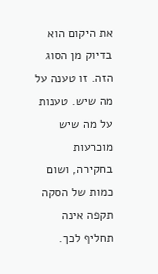את היקום הוא בדיוק מן הסוג הזה. זו טענה על מה שיש. טענות על מה שיש מוכרעות בחקירה, ושום כמות של הסקה תקפה אינה תחליף לכך.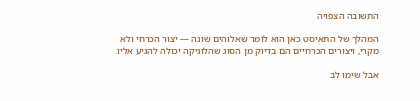התשובה הצפויה

המהלך של התאיסט כאן הוא לומר שאלוהים שונה — יצור הכרחי ולא מקרי, ויצורים הכרחיים הם בדיוק מן הסוג שהלוגיקה יכולה להגיע אליו.

אבל שימו לב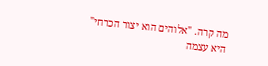מה קרה. "אלוהים הוא יצור הכרחי" היא עצמה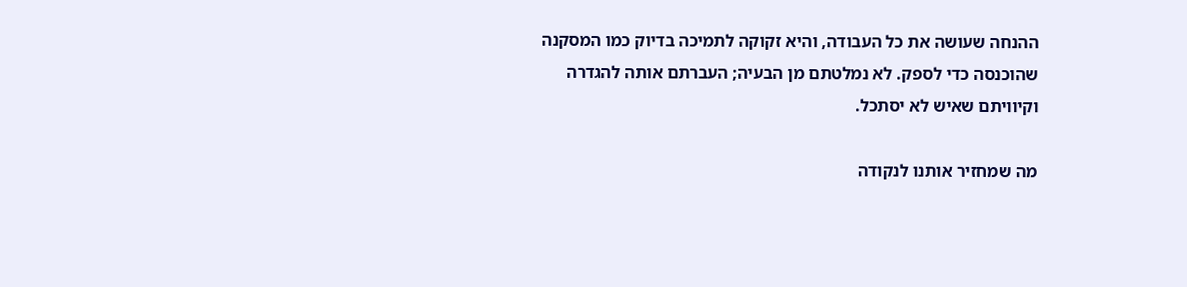ההנחה שעושה את כל העבודה, והיא זקוקה לתמיכה בדיוק כמו המסקנה שהוכנסה כדי לספק. לא נמלטתם מן הבעיה; העברתם אותה להגדרה וקיוויתם שאיש לא יסתכל.

מה שמחזיר אותנו לנקודה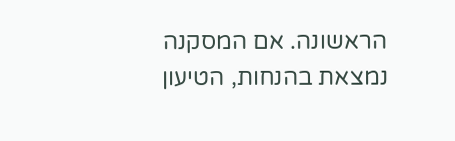הראשונה. אם המסקנה נמצאת בהנחות, הטיעון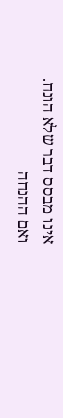אינו מבסס דבר שלא הונח. ואם ההנחה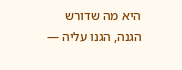היא מה שדורש הגנה, הגנו עליה —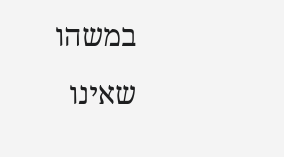במשהו שאינו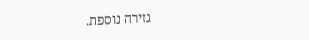גזירה נוספת.